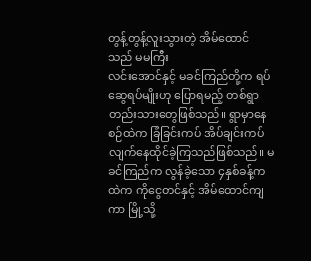တွန့်တွန့်လူးသွားတဲ့ အိမ်ထောင်သည် မမကြီး
လင်းအောင်နှင့် မခင်ကြည်တို့က ရပ်ဆွေရပ်မျိုးဟု ပြောရမည့် တစ်ရွာတည်းသားတွေဖြစ်သည်။ ရွာမှာနေစဉ်ထဲက ခြံခြင်းကပ် အိပ်ချင်းကပ်လျက်နေထိုင်ခဲ့ကြသည်ဖြစ်သည်။ မခင်ကြည်က လွန်ခဲ့သော ၄နှစ်ခန့်ကထဲက ကိုငွေတင်နှင့် အိမ်ထောင်ကျကာ မြို့သို့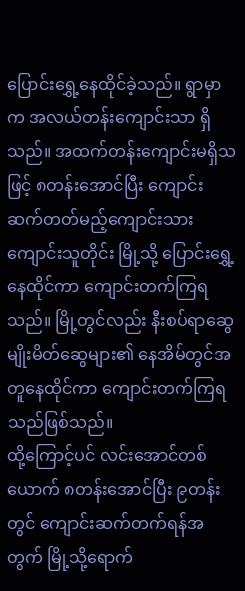ပြောင်းရွှေ့နေထိုင်ခဲ့သည်။ ရွာမှာက အလယ်တန်းကျောင်းသာ ရှိသည်။ အထက်တန်းကျောင်းမရှိသဖြင့် ၈တန်းအောင်ပြီး ကျောင်းဆက်တတ်မည့်ကျောင်းသားကျောင်းသူတိုင်း မြို့သို့ ပြောင်းရွှေ့နေထိုင်ကာ ကျောင်းတက်ကြရသည်။ မြို့တွင်လည်း နီးစပ်ရာဆွေမျိုးမိတ်ဆွေများ၏ နေအိမ်တွင်အတူနေထိုင်ကာ ကျောင်းတက်ကြရသည်ဖြစ်သည်။
ထို့ကြောင့်ပင် လင်းအောင်တစ်ယောက် ၈တန်းအောင်ပြီး ၉တန်းတွင် ကျောင်းဆက်တက်ရန်အတွက် မြို့သို့ရောက်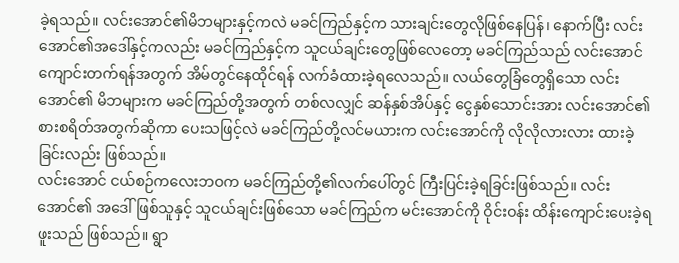ခဲ့ရသည်။ လင်းအောင်၏မိဘများနှင့်ကလဲ မခင်ကြည်နှင့်က သားချင်းတွေလိုဖြစ်နေပြန်၊ နောက်ပြီး လင်းအောင်၏အဒေါ်နှင့်ကလည်း မခင်ကြည်နှင့်က သူငယ်ချင်းတွေဖြစ်လေတော့ မခင်ကြည်သည် လင်းအောင်ကျောင်းတက်ရန်အတွက် အိမ်တွင်နေထိုင်ရန် လက်ခံထားခဲ့ရလေသည်။ လယ်တွေခြံတွေရှိသော လင်းအောင်၏ မိဘများက မခင်ကြည်တို့အတွက် တစ်လလျှင် ဆန်နှစ်အိပ်နှင့် ငွေနှစ်သောင်းအား လင်းအောင်၏ စားစရိတ်အတွက်ဆိုကာ ပေးသဖြင့်လဲ မခင်ကြည်တို့လင်မယားက လင်းအောင်ကို လိုလိုလားလား ထားခဲ့ခြင်းလည်း ဖြစ်သည်။
လင်းအောင် ငယ်စဉ်ကလေးဘဝက မခင်ကြည်တို့၏လက်ပေါ်တွင် ကြီးပြင်းခဲ့ရခြင်းဖြစ်သည်။ လင်းအောင်၏ အဒေါ်ဖြစ်သူနှင့် သူငယ်ချင်းဖြစ်သော မခင်ကြည်က မင်းအောင်ကို ဝိုင်းဝန်း ထိန်းကျောင်းပေးခဲ့ရဖူးသည် ဖြစ်သည်။ ရွာ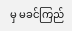မှ မခင်ကြည်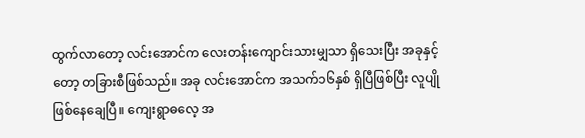ထွက်လာတော့ လင်းအောင်က လေးတန်းကျောင်းသားမျှသာ ရှိသေးပြီး အခုနှင့်တော့ တခြားစီဖြစ်သည်။ အခု လင်းအောင်က အသက်၁၆နှစ် ရှိပြီဖြစ်ပြီး လူပျိုဖြစ်နေချေပြီ။ ကျေးရွာဓလေ့ အ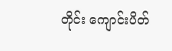တိုင်း ကျောင်းပိတ်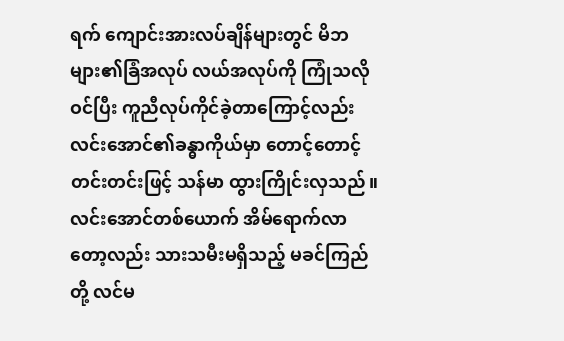ရက် ကျောင်းအားလပ်ချိန်များတွင် မိဘများ၏ခြံအလုပ် လယ်အလုပ်ကို ကြုံသလိုဝင်ပြီး ကူညီလုပ်ကိုင်ခဲ့တာကြောင့်လည်း လင်းအောင်၏ခန္ဓာကိုယ်မှာ တောင့်တောင့်တင်းတင်းဖြင့် သန်မာ ထွားကြိုင်းလှသည်။ လင်းအောင်တစ်ယောက် အိမ်ရောက်လာတော့လည်း သားသမီးမရှိသည့် မခင်ကြည်တို့ လင်မ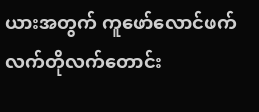ယားအတွက် ကူဖော်လောင်ဖက် လက်တိုလက်တောင်း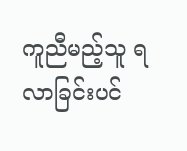ကူညီမည့်သူ ရလာခြင်းပင်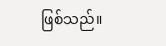ဖြစ်သည်။